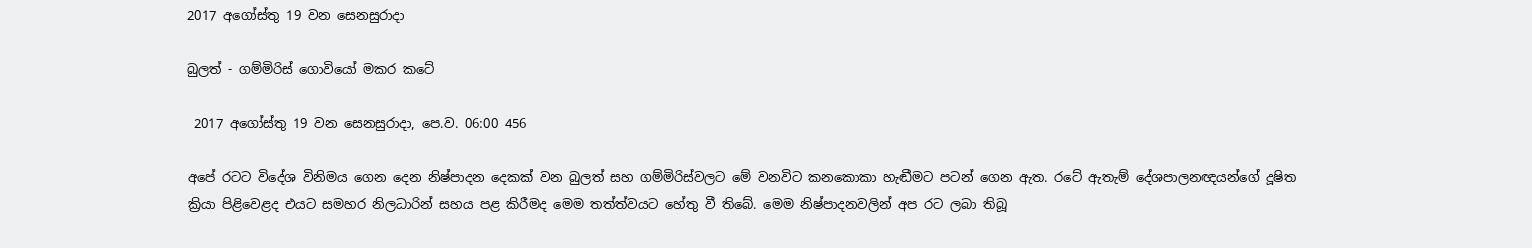2017 අගෝස්තු 19 වන සෙනසුරාදා

බුලත් - ගම්මිරිස් ගොවියෝ මකර කටේ

 2017 අගෝස්තු 19 වන සෙනසුරාදා, පෙ.ව. 06:00 456

අපේ රටට විදේශ විනිමය ගෙන දෙන නිෂ්පාදන දෙකක් වන බුලත් සහ ගම්මිරිස්වලට මේ වනවිට කනකොකා හැඬීමට පටන් ගෙන ඇත. රටේ ඇතැම් දේශපාලනඥයන්ගේ දූෂිත ක්‍රියා පිළිවෙළද එයට සමහර නිලධාරින් සහය පළ කිරීමද මෙම තත්ත්වයට හේතු වී තිබේ. මෙම නිෂ්පාදනවලින් අප රට ලබා තිබූ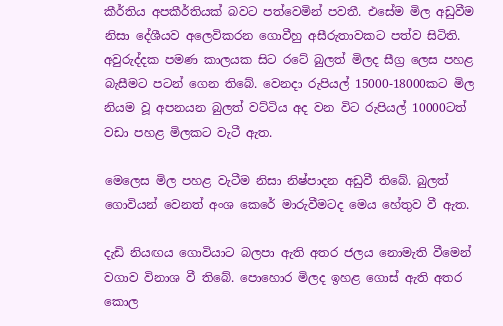කීර්තිය අපකීර්තියක් බවට පත්වෙමින් පවතී. එසේම මිල අඩුවීම නිසා දේශීයව අලෙවිකරන ගොවීහු අසීරුතාවකට පත්ව සිටිති. අවුරුද්දක පමණ කාලයක සිට රටේ බුලත් මිලද සීග්‍ර ලෙස පහළ බැසීමට පටන් ගෙන තිබේ. වෙනදා රුපියල් 15000-18000කට මිල නියම වූ අපනයන බුලත් වට්ටිය අද වන විට රුපියල් 10000ටත් වඩා පහළ මිලකට වැටී ඇත.

මෙලෙස මිල පහළ වැටීම නිසා නිෂ්පාදන අඩුවී තිබේ. බුලත් ගොවියන් වෙනත් අංශ කෙරේ මාරුවීමටද මෙය හේතුව වී ඇත.

දැඩි නියඟය ගොවියාට බලපා ඇති අතර ජලය නොමැති වීමෙන් වගාව විනාශ වී තිබේ. පොහොර මිලද ඉහළ ගොස් ඇති අතර කොල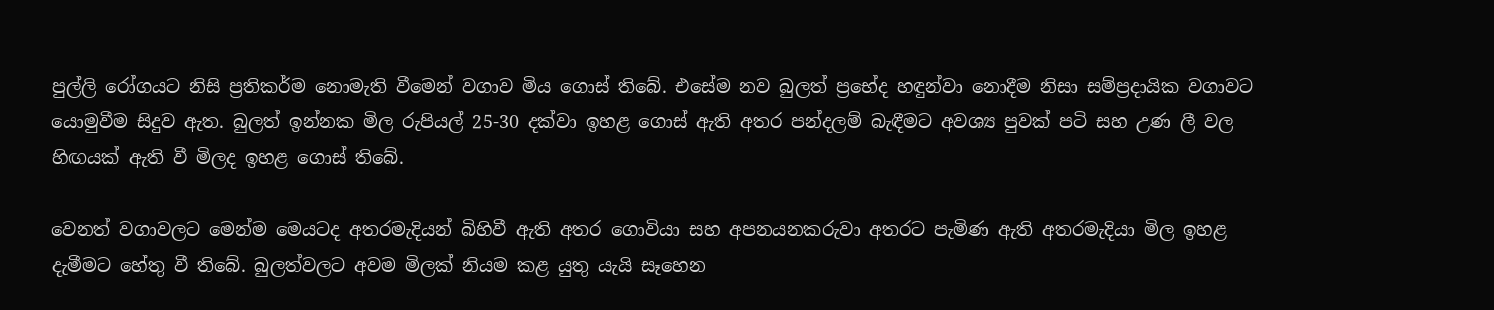පුල්ලි රෝගයට නිසි ප්‍රතිකර්ම නොමැති වීමෙන් වගාව මිය ගොස් තිබේ. එසේම නව බුලත් ප්‍රභේද හඳුන්වා නොදීම නිසා සම්ප්‍රදායික වගාවට යොමුවීම සිදුව ඇත. බුලත් ඉන්නක මිල රුපියල් 25-30 දක්වා ඉහළ ගොස් ඇති අතර පන්දලම් බැඳීමට අවශ්‍ය පුවක් පටි සහ උණ ලී වල හිඟයක් ඇති වී මිලද ඉහළ ගොස් තිබේ.

වෙනත් වගාවලට මෙන්ම මෙයටද අතරමැදියන් බිහිවී ඇති අතර ගොවියා සහ අපනයනකරුවා අතරට පැමිණ ඇති අතරමැදියා මිල ඉහළ දැමීමට හේතු වී තිබේ. බුලත්වලට අවම මිලක් නියම කළ යුතු යැයි සෑහෙන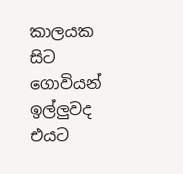කාලයක සිට ගොවියන් ඉල්ලුවද එයට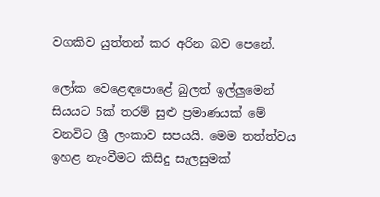වගකිව යුත්තන් කර අරින බව පෙනේ.

ලෝක වෙළෙඳපොළේ බුලත් ඉල්ලුමෙන් සියයට 5ක් තරම් සුළු ප්‍රමාණයක් මේ වනවිට ශ්‍රී ලංකාව සපයයි. මෙම තත්ත්වය ඉහළ නැංවීමට කිසිදු සැලසුමක්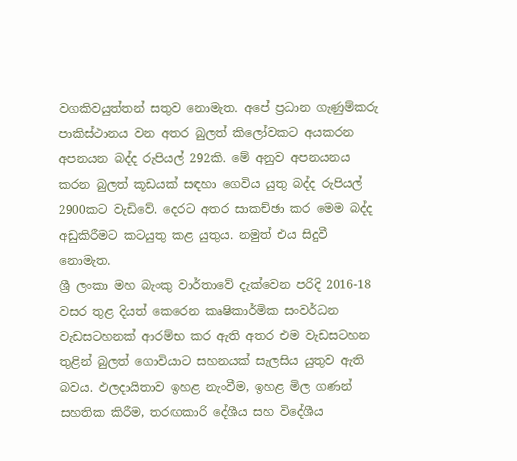වගකිවයුත්තන් සතුව නොමැත. අපේ ප්‍රධාන ගැණුම්කරු පාකිස්ථානය වන අතර බුලත් කිලෝවකට අයකරන අපනයන බද්ද රුපියල් 292කි. මේ අනුව අපනයනය කරන බුලත් කූඩයක් සඳහා ගෙවිය යුතු බද්ද රුපියල් 2900කට වැඩිවේ. දෙරට අතර සාකච්ඡා කර මෙම බද්ද අඩුකිරීමට කටයුතු කළ යුතුය. නමුත් එය සිදුවී නොමැත.
ශ්‍රී ලංකා මහ බැංකු වාර්තාවේ දැක්වෙන පරිදි 2016-18 වසර තුළ දියත් කෙරෙන කෘෂිකාර්මික සංවර්ධන වැඩසටහනක් ආරම්භ කර ඇති අතර එම වැඩසටහන තුළින් බුලත් ගොවියාට සහනයක් සැලසිය යුතුව ඇති බවය. ඵලදායිතාව ඉහළ නැංවීම, ඉහළ මිල ගණන් සහතික කිරීම, තරඟකාරි දේශීය සහ විදේශීය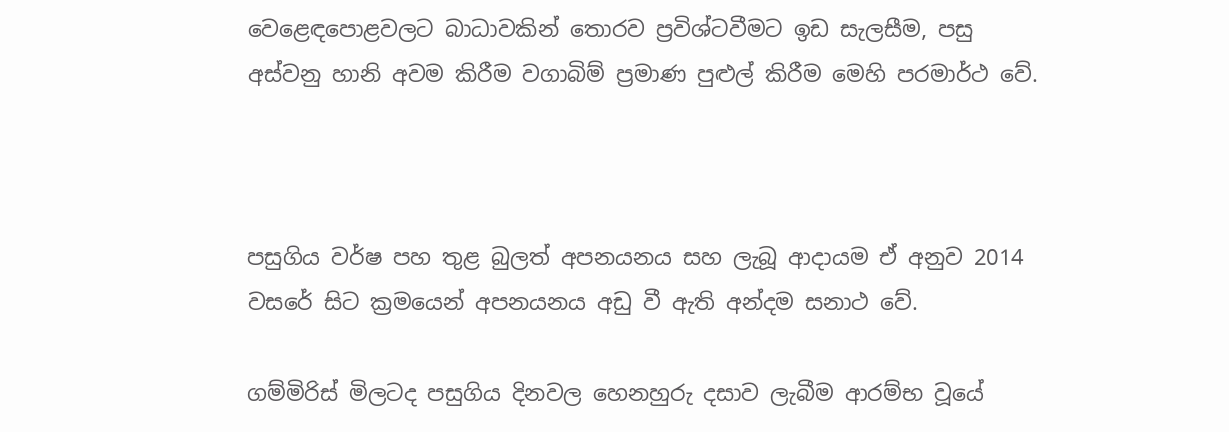වෙළෙඳපොළවලට බාධාවකින් තොරව ප්‍රවිශ්ටවීමට ඉඩ සැලසීම, පසු අස්වනු හානි අවම කිරීම වගාබිම් ප්‍රමාණ පුළුල් කිරීම මෙහි පරමාර්ථ වේ.



පසුගිය වර්ෂ පහ තුළ බුලත් අපනයනය සහ ලැබූ ආදායම ඒ අනුව 2014 වසරේ සිට ක්‍රමයෙන් අපනයනය අඩු වී ඇති අන්දම සනාථ වේ.

ගම්මිරිස් මිලටද පසුගිය දිනවල හෙනහුරු දසාව ලැබීම ආරම්භ වූයේ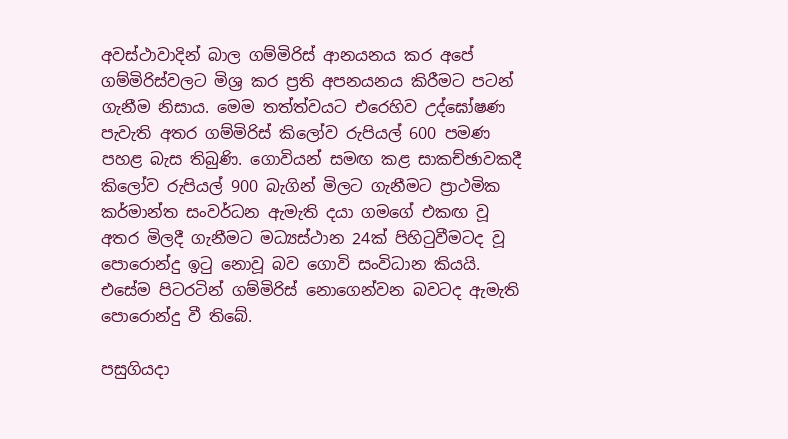අවස්ථාවාදින් බාල ගම්මිරිස් ආනයනය කර අපේ ගම්මිරිස්වලට මිශ්‍ර කර ප්‍රති අපනයනය කිරීමට පටන් ගැනීම නිසාය. මෙම තත්ත්වයට එරෙහිව උද්ඝෝෂණ පැවැති අතර ගම්මිරිස් කිලෝව රුපියල් 600 පමණ පහළ බැස තිබුණි. ගොවියන් සමඟ කළ සාකච්ඡාවකදී කිලෝව රුපියල් 900 බැගින් මිලට ගැනීමට ප්‍රාථමික කර්මාන්ත සංවර්ධන ඇමැති දයා ගමගේ එකඟ වූ අතර මිලදී ගැනීමට මධ්‍යස්ථාන 24ක් පිහිටුවීමටද වූ පොරොන්දු ඉටු නොවූ බව ගොවි සංවිධාන කියයි. එසේම පිටරටින් ගම්මිරිස් නොගෙන්වන බවටද ඇමැති පොරොන්දු වී තිබේ.

පසුගියදා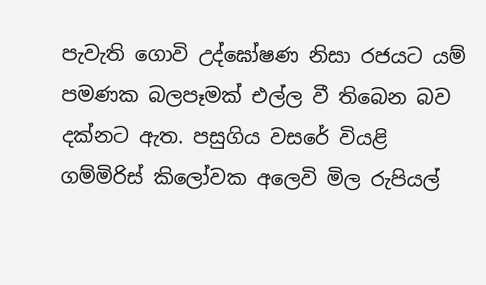පැවැති ගොවි උද්ඝෝෂණ නිසා රජයට යම් පමණක බලපෑමක් එල්ල වී තිබෙන බව දක්නට ඇත. පසුගිය වසරේ වියළි ගම්මිරිස් කිලෝවක අලෙවි මිල රුපියල්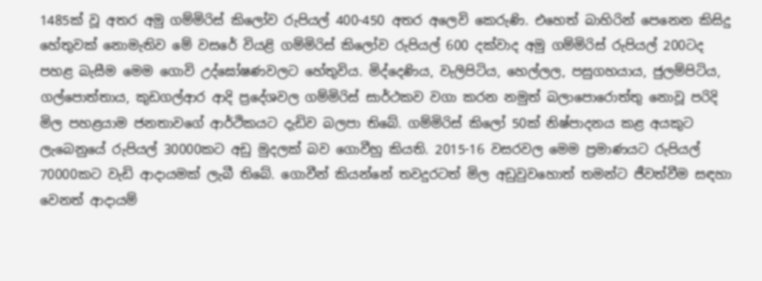1485ක් වූ අතර අමු ගම්මිරිස් කිලෝව රුපියල් 400-450 අතර අලෙවි කෙරුණි. එහෙත් බාහිරින් පෙනෙන කිසිදු හේතුවක් නොමැතිව මේ වසරේ වියළි ගම්මිරිස් කිලෝව රුපියල් 600 දක්වාද අමු ගම්මිරිස් රුපියල් 200ටද පහළ බැසීම මෙම ගොවි උද්ඝෝෂණවලට හේතුවිය. මිද්දෙණිය, වැලිපිටිය, හෙල්ලල, පසුගහයාය, ජුලම්පිටිය, ගල්පොත්තාය, කුඩගල්ආර ආදි ප්‍රදේශවල ගම්මිරිස් සාර්ථකව වගා කරන නමුත් බලාපොරොත්තු නොවූ පරිදි මිල පහළයාම ජනතාවගේ ආර්ථිකයට දැඩිව බලපා තිබේ. ගම්මිරිස් කිලෝ 50ක් නිෂ්පාදනය කළ අයකුට ලැබෙනුයේ රුපියල් 30000කට අඩු මුදලක් බව ගොවීහු කියති. 2015-16 වසරවල මෙම ප්‍රමාණයට රුපියල් 70000කට වැඩි ආදායමක් ලැබී තිබේ. ගොවීන් කියන්නේ තවදුරටත් මිල අඩුවුවහොත් තමන්ට ජීවත්වීම සඳහා වෙනත් ආදායම්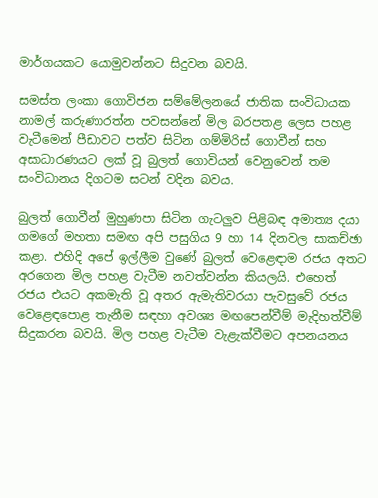මාර්ගයකට යොමුවන්නට සිදුවන බවයි.

සමස්ත ලංකා ගොවිජන සම්මේලනයේ ජාතික සංවිධායක නාමල් කරුණාරත්න පවසන්නේ මිල බරපතළ ලෙස පහළ වැටීමෙන් පීඩාවට පත්ව සිටින ගම්මිරිස් ගොවීන් සහ අසාධාරණයට ලක් වූ බුලත් ගොවියන් වෙනුවෙන් තම සංවිධානය දිගටම සටන් වදින බවය.

බුලත් ගොවීන් මුහුණපා සිටින ගැටලුව පිළිබඳ අමාත්‍ය දයා ගමගේ මහතා සමඟ අපි පසුගිය 9 හා 14 දිනවල සාකච්ඡා කළා. එහිදි අපේ ඉල්ලීම වුණේ බුලත් වෙළෙඳාම රජය අතට අරගෙන මිල පහළ වැටීම නවත්වන්න කියලයි. එහෙත් රජය එයට අකමැති වූ අතර ඇමැතිවරයා පැවසුවේ රජය වෙළෙඳපොළ තැනීම සඳහා අවශ්‍ය මඟපෙන්වීම් මැදිහත්වීම් සිදුකරන බවයි. මිල පහළ වැටීම වැළැක්වීමට අපනයනය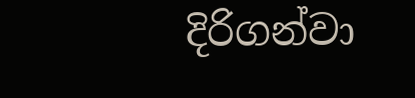දිරිගන්වා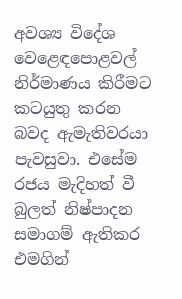අවශ්‍ය විදේශ වෙළෙඳපොළවල් නිර්මාණය කිරීමට කටයුතු කරන බවද ඇමැතිවරයා පැවසුවා. එසේම රජය මැදිහත් වී බුලත් නිෂ්පාදන සමාගම් ඇතිකර එමගින්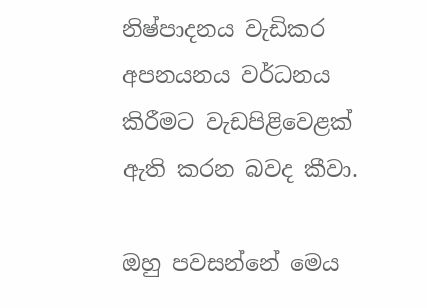නිෂ්පාදනය වැඩිකර අපනයනය වර්ධනය කිරීමට වැඩපිළිවෙළක් ඇති කරන බවද කීවා.

ඔහු පවසන්නේ මෙය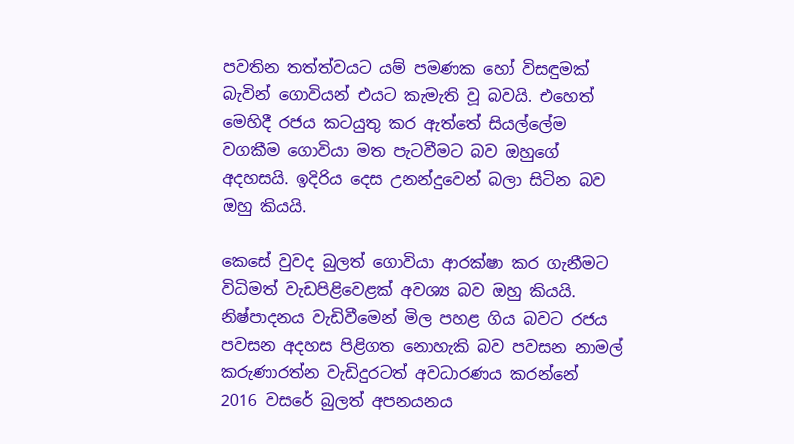පවතින තත්ත්වයට යම් පමණක හෝ විසඳුමක් බැවින් ගොවියන් එයට කැමැති වූ බවයි. එහෙත් මෙහිදී රජය කටයුතු කර ඇත්තේ සියල්ලේම වගකීම ගොවියා මත පැටවීමට බව ඔහුගේ අදහසයි. ඉදිරිය දෙස උනන්දුවෙන් බලා සිටින බව ඔහු කියයි.

කෙසේ වුවද බුලත් ගොවියා ආරක්ෂා කර ගැනීමට විධිමත් වැඩපිළිවෙළක් අවශ්‍ය බව ඔහු කියයි. නිෂ්පාදනය වැඩිවීමෙන් මිල පහළ ගිය බවට රජය පවසන අදහස පිළිගත නොහැකි බව පවසන නාමල් කරුණාරත්න වැඩිදුරටත් අවධාරණය කරන්නේ 2016 වසරේ බුලත් අපනයනය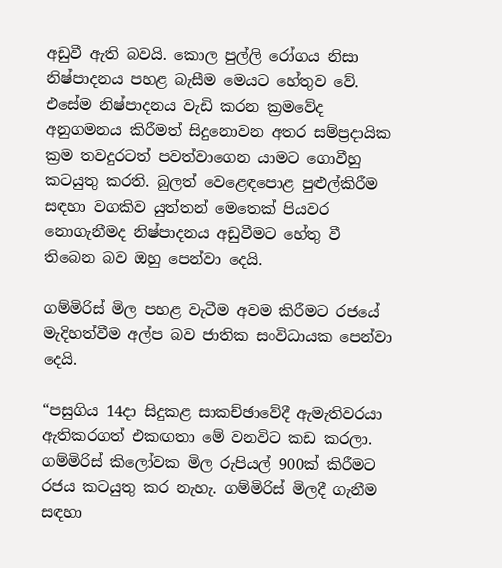අඩුවී ඇති බවයි. කොල පුල්ලි රෝගය නිසා නිෂ්පාදනය පහළ බැසීම මෙයට හේතුව වේ. එසේම නිෂ්පාදනය වැඩි කරන ක්‍රමවේද අනුගමනය කිරීමත් සිදුනොවන අතර සම්ප්‍රදායික ක්‍රම තවදුරටත් පවත්වාගෙන යාමට ගොවීහු කටයුතු කරති. බුලත් වෙළෙඳපොළ පුළුල්කිරීම සඳහා වගකිව යුත්තන් මෙතෙක් පියවර නොගැනීමද නිෂ්පාදනය අඩුවීමට හේතු වී තිබෙන බව ඔහු පෙන්වා දෙයි.

ගම්මිරිස් මිල පහළ වැටීම අවම කිරීමට රජයේ මැදිහත්වීම අල්ප බව ජාතික සංවිධායක පෙන්වා දෙයි.

“පසුගිය 14දා සිදුකළ සාකච්ඡාවේදී ඇමැතිවරයා ඇතිකරගත් එකඟතා මේ වනවිට කඩ කරලා. ගම්මිරිස් කිලෝවක මිල රුපියල් 900ක් කිරීමට රජය කටයුතු කර නැහැ. ගම්මිරිස් මිලදී ගැනීම සඳහා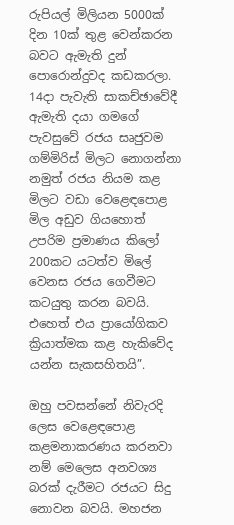රුපියල් මිලියන 5000ක් දින 10ක් තුළ වෙන්කරන බවට ඇමැති දුන් පොරොන්දුවද කඩකරලා. 14දා පැවැති සාකච්ඡාවේදී ඇමැති දයා ගමගේ පැවසුවේ රජය සෘජුවම ගම්මිරිස් මිලට නොගන්නා නමුත් රජය නියම කළ මිලට වඩා වෙළෙඳපොළ මිල අඩුව ගියහොත් උපරිම ප්‍රමාණය කිලෝ 200කට යටත්ව මිලේ වෙනස රජය ගෙවීමට කටයුතු කරන බවයි. එහෙත් එය ප්‍රායෝගිකව ක්‍රියාත්මක කළ හැකිවේද යන්න සැකසහිතයි”.

ඔහු පවසන්නේ නිවැරදි ලෙස වෙළෙඳපොළ කළමනාකරණය කරනවා නම් මෙලෙස අනවශ්‍ය බරක් දැරීමට රජයට සිදු නොවන බවයි. මහජන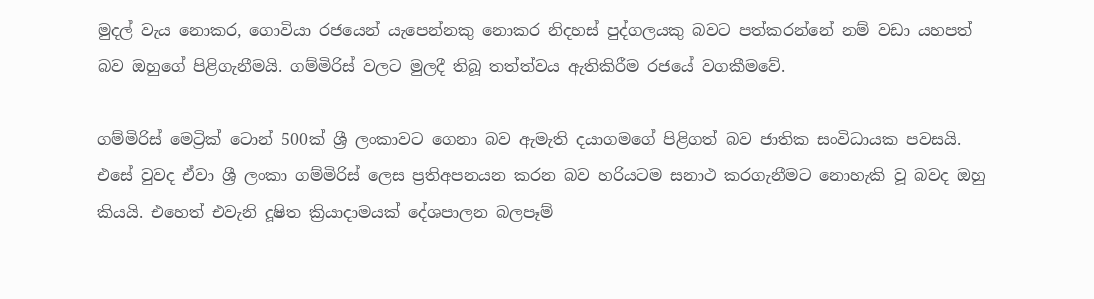මුදල් වැය නොකර, ගොවියා රජයෙන් යැපෙන්නකු නොකර නිදහස් පුද්ගලයකු බවට පත්කරන්නේ නම් වඩා යහපත් බව ඔහුගේ පිළිගැනීමයි. ගම්මිරිස් වලට මුලදී තිබූ තත්ත්වය ඇතිකිරීම රජයේ වගකීමවේ.

ගම්මිරිස් මෙට්‍රික් ටොන් 500ක් ශ්‍රී ලංකාවට ගෙනා බව ඇමැති දයාගමගේ පිළිගත් බව ජාතික සංවිධායක පවසයි. එසේ වුවද ඒවා ශ්‍රී ලංකා ගම්මිරිස් ලෙස ප්‍රතිඅපනයන කරන බව හරියටම සනාථ කරගැනීමට නොහැකි වූ බවද ඔහු කියයි. එහෙත් එවැනි දූෂිත ක්‍රියාදාමයක් දේශපාලන බලපෑම්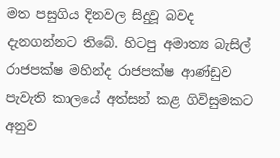මත පසුගිය දිනවල සිදුවූ බවද දැනගන්නට තිබේ. හිටපු අමාත්‍ය බැසිල් රාජපක්ෂ මහින්ද රාජපක්ෂ ආණ්ඩුව පැවැති කාලයේ අත්සන් කළ ගිවිසුමකට අනුව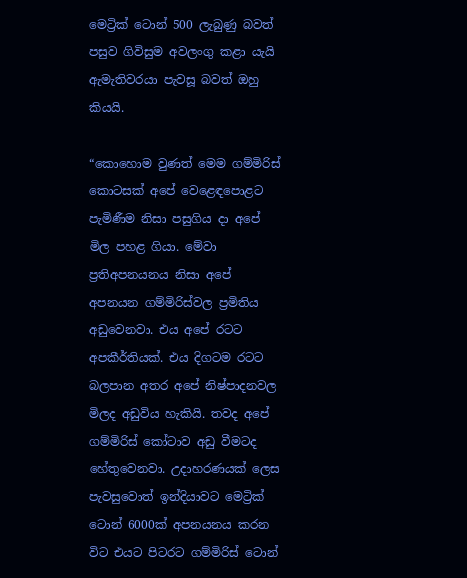මෙට්‍රික් ටොන් 500 ලැබුණු බවත් පසුව ගිවිසුම අවලංගු කළා යැයි ඇමැතිවරයා පැවසූ බවත් ඔහු කියයි.

“කොහොම වුණත් මෙම ගම්මිරිස් කොටසක් අපේ වෙළෙඳපොළට පැමිණීම නිසා පසුගිය දා අපේ මිල පහළ ගියා. මේවා ප්‍රතිඅපනයනය නිසා අපේ අපනයන ගම්මිරිස්වල ප්‍රමිතිය අඩුවෙනවා. එය අපේ රටට අපකීර්තියක්. එය දිගටම රටට බලපාන අතර අපේ නිෂ්පාදනවල මිලද අඩුවිය හැකියි. තවද අපේ ගම්මිරිස් කෝටාව අඩු වීමටද හේතුවෙනවා. උදාහරණයක් ලෙස පැවසුවොත් ඉන්දියාවට මෙට්‍රික් ටොන් 6000ක් අපනයනය කරන විට එයට පිටරට ගම්මිරිස් ටොන්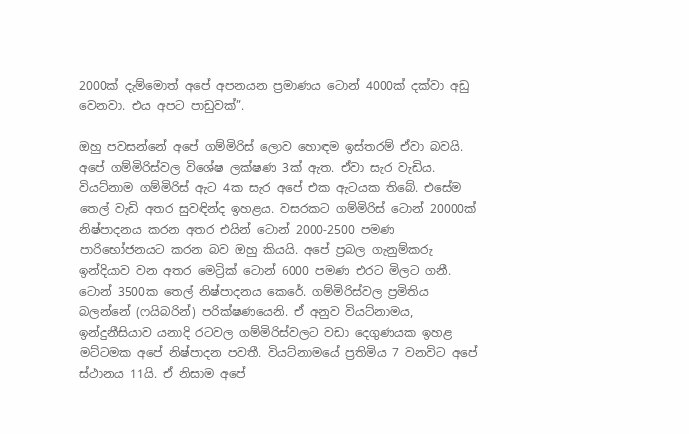2000ක් දැම්මොත් අපේ අපනයන ප්‍රමාණය ටොන් 4000ක් දක්වා අඩු වෙනවා. එය අපට පාඩුවක්”.

ඔහු පවසන්නේ අපේ ගම්මිරිස් ලොව හොඳම ඉස්තරම් ඒවා බවයි. අපේ ගම්මිරිස්වල විශේෂ ලක්ෂණ 3ක් ඇත. ඒවා සැර වැඩිය. වියට්නාම ගම්මිරිස් ඇට 4ක සැර අපේ එක ඇටයක තිබේ. එසේම තෙල් වැඩි අතර සුවඳින්ද ඉහළය. වසරකට ගම්මිරිස් ටොන් 20000ක් නිෂ්පාදනය කරන අතර එයින් ටොන් 2000-2500 පමණ පාරිභෝජනයට කරන බව ඔහු කියයි. අපේ ප්‍රබල ගැනුම්කරු ඉන්දියාව වන අතර මෙට්‍රික් ටොන් 6000 පමණ එරට මිලට ගනී. ටොන් 3500ක තෙල් නිෂ්පාදනය කෙරේ. ගම්මිරිස්වල ප්‍රමිතිය බලන්නේ (ෆයිබරින්) පරික්ෂණයෙනි. ඒ අනුව වියට්නාමය, ඉන්දුනීසියාව යනාදි රටවල ගම්මිරිස්වලට වඩා දෙගුණයක ඉහළ මට්ටමක අපේ නිෂ්පාදන පවතී. වියට්නාමයේ ප්‍රතිමිය 7 වනවිට අපේ ස්ථානය 11යි. ඒ නිසාම අපේ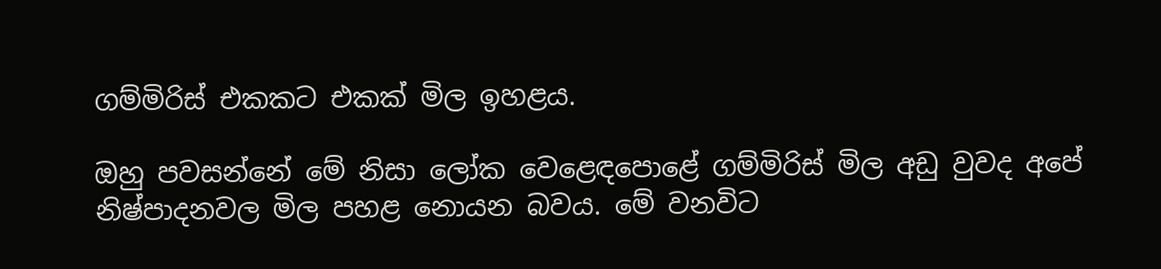ගම්මිරිස් එකකට එකක් මිල ඉහළය.

ඔහු පවසන්නේ මේ නිසා ලෝක වෙළෙඳපොළේ ගම්මිරිස් මිල අඩු වුවද අපේ නිෂ්පාදනවල මිල පහළ නොයන බවය. මේ වනවිට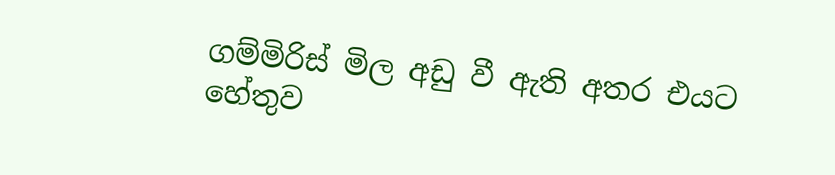ගම්මිරිස් මිල අඩු වී ඇති අතර එයට හේතුව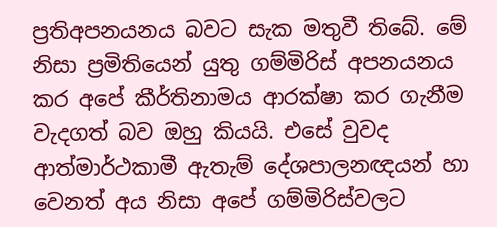ප්‍රතිඅපනයනය බවට සැක මතුවී තිබේ. මේ නිසා ප්‍රමිතියෙන් යුතු ගම්මිරිස් අපනයනය කර අපේ කීර්තිනාමය ආරක්ෂා කර ගැනීම වැදගත් බව ඔහු කියයි. එසේ වුවද ආත්මාර්ථකාමී ඇතැම් දේශපාලනඥයන් හා වෙනත් අය නිසා අපේ ගම්මිරිස්වලට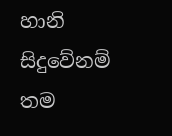හානි සිදුවේනම් තම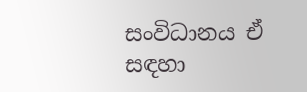සංවිධානය ඒ සඳහා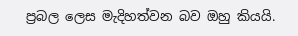ප්‍රබල ලෙස මැදිහත්වන බව ඔහු කියයි.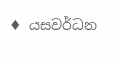♦ යසවර්ධන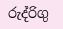රුද්රිගු